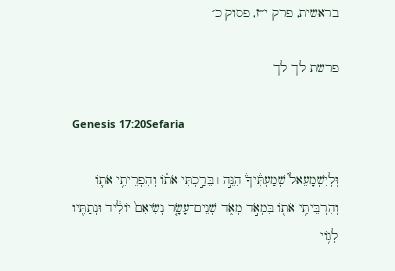בראשית, פרק י״ז, פסוק כ׳

פרשת לך לך

Genesis 17:20Sefaria

וּֽלְיִשְׁמָעֵאל֮ שְׁמַעְתִּ֒יךָ֒ הִנֵּ֣ה ׀ בֵּרַ֣כְתִּי אֹת֗וֹ וְהִפְרֵיתִ֥י אֹת֛וֹ וְהִרְבֵּיתִ֥י אֹת֖וֹ בִּמְאֹ֣ד מְאֹ֑ד שְׁנֵים־עָשָׂ֤ר נְשִׂיאִם֙ יוֹלִ֔יד וּנְתַתִּ֖יו לְג֥וֹי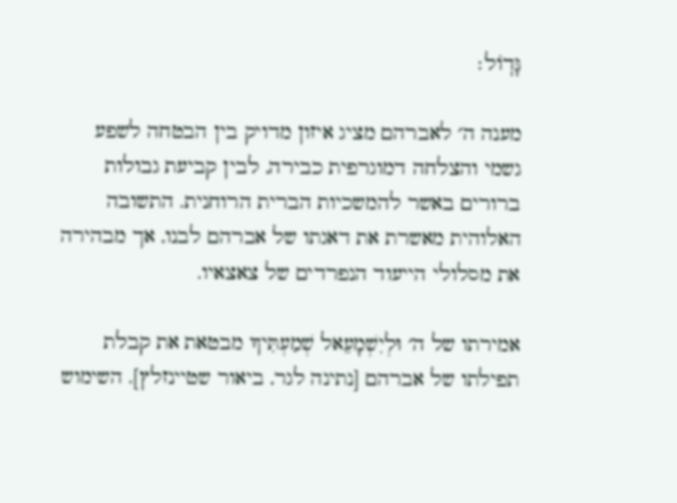גָּדֽוֹל׃

מענה ה׳ לאברהם מציג איזון מדויק בין הבטחה לשפע גשמי והצלחה דמוגרפית כבירה, לבין קביעת גבולות ברורים באשר להמשכיות הברית הרוחנית. התשובה האלוהית מאשרת את דאגתו של אברהם לבנו, אך מבהירה את מסלולי הייעוד הנפרדים של צאצאיו.

אמירתו של ה׳ וּלְיִשְׁמָעֵאל שְׁמַעְתִּיךָ מבטאת את קבלת תפילתו של אברהם [נתינה לגר, ביאור שטיינזלץ]. השימוש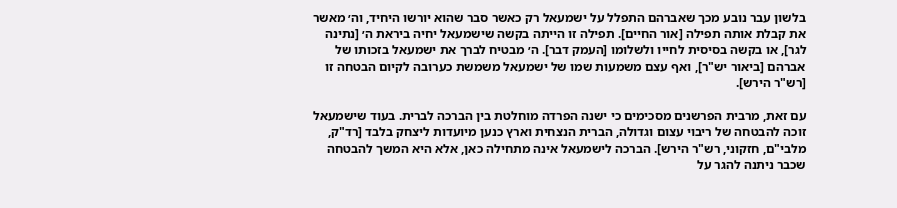בלשון עבר נובע מכך שאברהם התפלל על ישמעאל רק כאשר סבר שהוא יורשו היחיד, וה׳ מאשר את קבלת אותה תפילה [אור החיים]. תפילה זו הייתה בקשה שישמעאל יחיה ביראת ה׳ [נתינה לגר], או בקשה בסיסית לחייו ולשלומו [העמק דבר]. ה׳ מבטיח לברך את ישמעאל בזכותו של אברהם [ביאור יש"ר], ואף עצם משמעות שמו של ישמעאל משמשת כערובה לקיום הבטחה זו [רש"ר הירש].

עם זאת, מרבית הפרשנים מסכימים כי ישנה הפרדה מוחלטת בין הברכה לברית. בעוד שישמעאל זוכה להבטחה של ריבוי עצום וגדולה, הברית הנצחית וארץ כנען מיועדות ליצחק בלבד [רד"ק, מלבי"ם, חזקוני, רש"ר הירש]. הברכה לישמעאל אינה מתחילה כאן, אלא היא המשך להבטחה שכבר ניתנה להגר על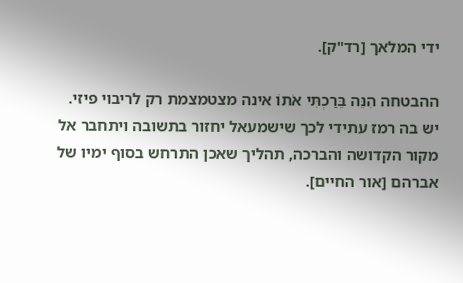ידי המלאך [רד"ק].

ההבטחה הִנֵּה בֵּרַכְתִּי אֹתוֹ אינה מצטמצמת רק לריבוי פיזי. יש בה רמז עתידי לכך שישמעאל יחזור בתשובה ויתחבר אל מקור הקדושה והברכה, תהליך שאכן התרחש בסוף ימיו של אברהם [אור החיים].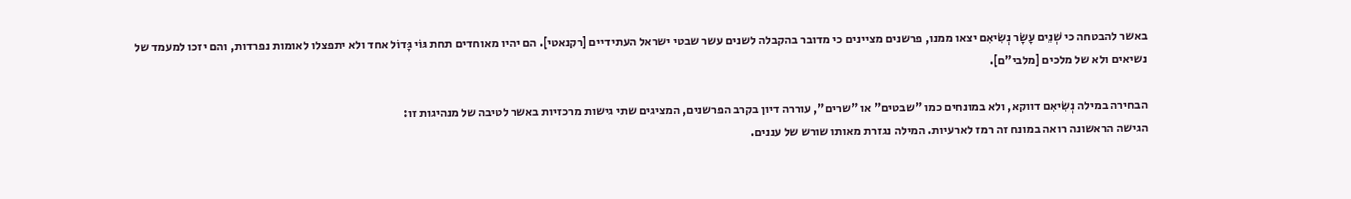באשר להבטחה כי שְׁנֵים עָשָׂר נְשִׂיאִם יצאו ממנו, פרשנים מציינים כי מדובר בהקבלה לשנים עשר שבטי ישראל העתידיים [רקנאטי]. הם יהיו מאוחדים תחת גּוֹי גָּדוֹל אחד ולא יתפצלו לאומות נפרדות, והם יזכו למעמד של נשיאים ולא של מלכים [מלבי"ם].

הבחירה במילה נְשִׂיאִם דווקא, ולא במונחים כמו "שבטים" או "שרים", עוררה דיון בקרב הפרשנים, המציגים שתי גישות מרכזיות באשר לטיבה של מנהיגות זו:
הגישה הראשונה רואה במונח זה רמז לארעיות. המילה נגזרת מאותו שורש של עננים.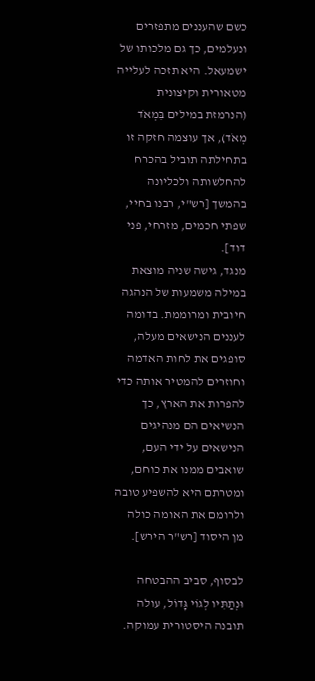כשם שהעננים מתפזרים ונעלמים, כך גם מלכותו של ישמעאל. היא תזכה לעלייה מטאורית וקיצונית (הנרמזת במילים בִּמְאֹד מְאֹד), אך עוצמה חזקה זו בתחילתה תוביל בהכרח להחלשותה ולכליונה בהמשך [רש"י, רבנו בחיי, שפתי חכמים, מזרחי, פני דוד].
מנגד, גישה שניה מוצאת במילה משמעות של הנהגה חיובית ומרוממת. בדומה לעננים הנישאים מעלה, סופגים את לחות האדמה וחוזרים להמטיר אותה כדי להפרות את הארץ, כך הנשיאים הם מנהיגים הנישאים על ידי העם, שואבים ממנו את כוחם, ומטרתם היא להשפיע טובה ולרומם את האומה כולה מן היסוד [רש"ר הירש].

לבסוף, סביב ההבטחה וּנְתַתִּיו לְגוֹי גָּדוֹל, עולה תובנה היסטורית עמוקה.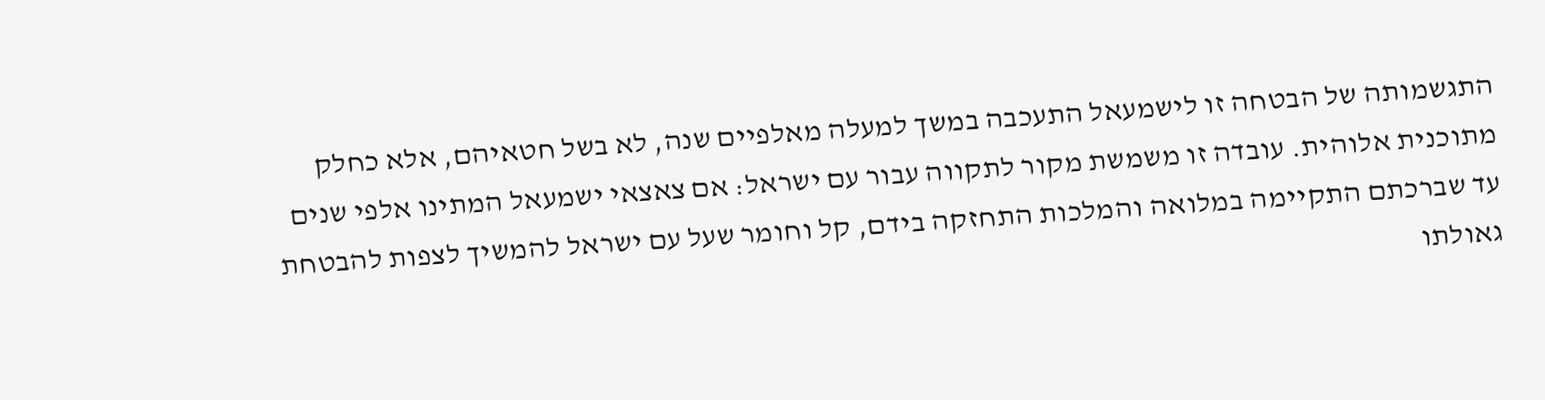התגשמותה של הבטחה זו לישמעאל התעכבה במשך למעלה מאלפיים שנה, לא בשל חטאיהם, אלא כחלק מתוכנית אלוהית. עובדה זו משמשת מקור לתקווה עבור עם ישראל: אם צאצאי ישמעאל המתינו אלפי שנים עד שברכתם התקיימה במלואה והמלכות התחזקה בידם, קל וחומר שעל עם ישראל להמשיך לצפות להבטחת גאולתו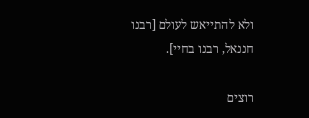ולא להתייאש לעולם [רבנו חננאל, רבנו בחיי].

רוצים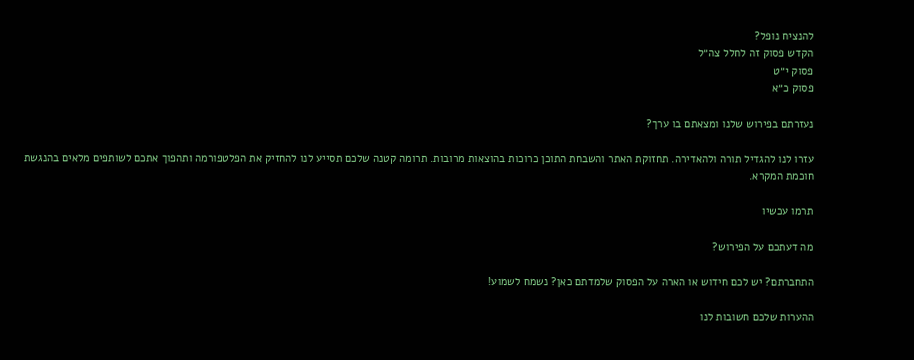להנציח נופל?
הקדש פסוק זה לחלל צה״ל
פסוק י״ט
פסוק כ״א

נעזרתם בפירוש שלנו ומצאתם בו ערך?

עזרו לנו להגדיל תורה ולהאדירה. תחזוקת האתר והשבחת התוכן כרוכות בהוצאות מרובות. תרומה קטנה שלכם תסייע לנו להחזיק את הפלטפורמה ותהפוך אתכם לשותפים מלאים בהנגשת חוכמת המקרא.

תרמו עכשיו

מה דעתכם על הפירוש?

התחברתם? יש לכם חידוש או הארה על הפסוק שלמדתם כאן? נשמח לשמוע!

ההערות שלכם חשובות לנו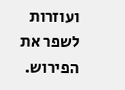ועוזרות לשפר את הפירוש.